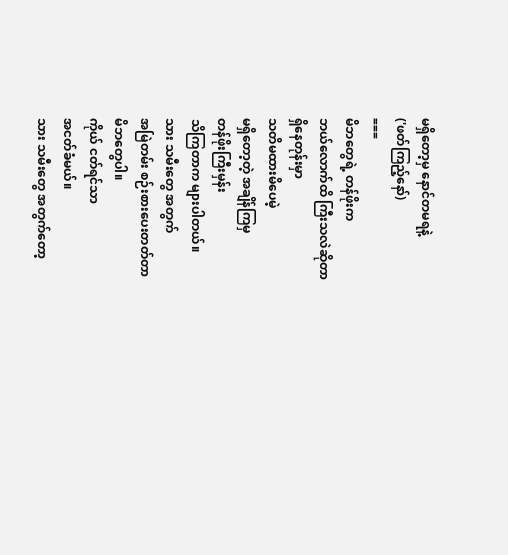မရှိတော့မှ နောင်တမရနဲ့
('ဖတ်ကြည့်နော်)
===
မိဘတွေရဲ့ တန်ဖိုးက
ဘယ်လောက်ထိ ကြီးသလဲဆိုတာ
ရှိနေတုန်းမှာ
သတိမထားမိပေမဲ့
မရှိတော့တဲ့ အချိန်ကြမှ
တန်ဖိုးကြီးမှန်း
သိကြတာက များပါတယ်။
သား သမီးတွေ အတွက်
အမြဲတမ်း စဉ်းစားပေးတတ်တာ
မိဘတွေပါ။
ကိုယ် ငတ်ရင်သာ
အငတ်ခံမယ်။
သား သမီးတွေ အတွက်တော့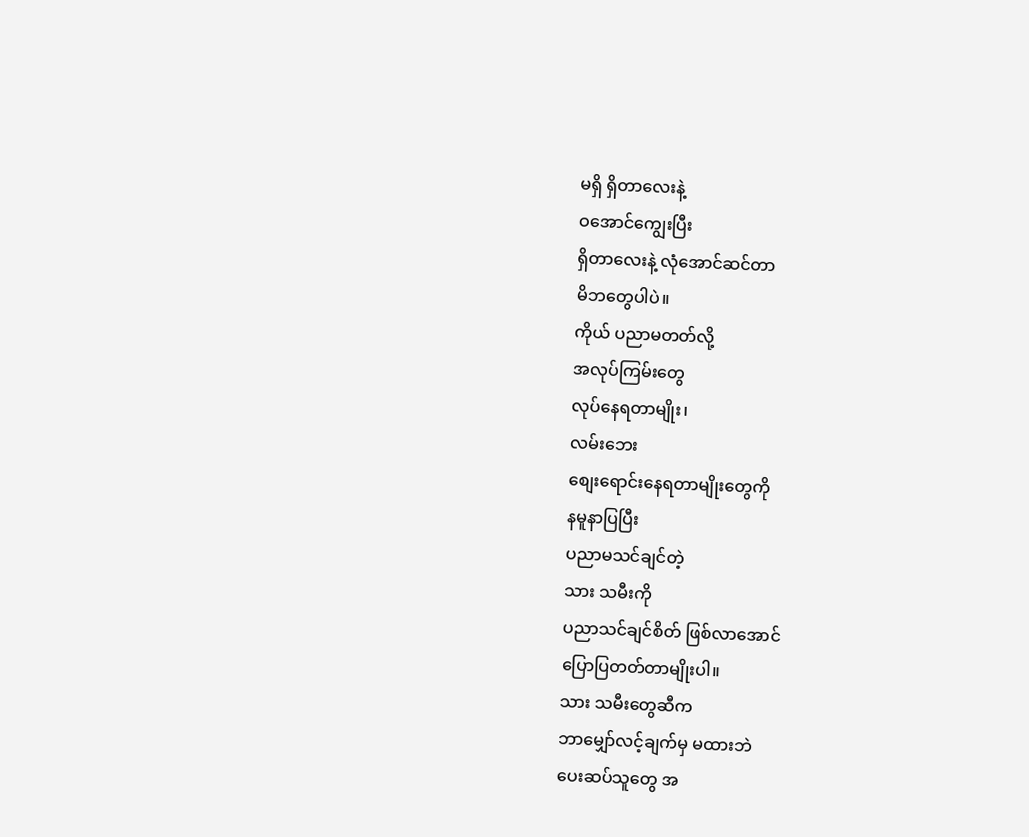မရှိ ရှိတာလေးနဲ့
ဝအောင်ကျွေးပြီး
ရှိတာလေးနဲ့ လုံအောင်ဆင်တာ
မိဘတွေပါပဲ။
ကိုယ် ပညာမတတ်လို့
အလုပ်ကြမ်းတွေ
လုပ်နေရတာမျိုး၊
လမ်းဘေး
စျေးရောင်းနေရတာမျိုးတွေကို
နမူနာပြပြီး
ပညာမသင်ချင်တဲ့
သား သမီးကို
ပညာသင်ချင်စိတ် ဖြစ်လာအောင်
ပြောပြတတ်တာမျိုးပါ။
သား သမီးတွေဆီက
ဘာမျှော်လင့်ချက်မှ မထားဘဲ
ပေးဆပ်သူတွေ အ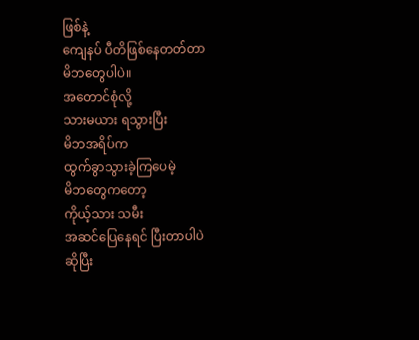ဖြစ်နဲ့
ကျေနပ် ပီတိဖြစ်နေတတ်တာ
မိဘတွေပါပဲ။
အတောင်စုံလို့
သားမယား ရသွားပြီး
မိဘအရိပ်က
ထွက်ခွာသွားခဲ့ကြပေမဲ့
မိဘတွေကတော့
ကိုယ့်သား သမီး
အဆင်ပြေနေရင် ပြီးတာပါပဲ
ဆိုပြီး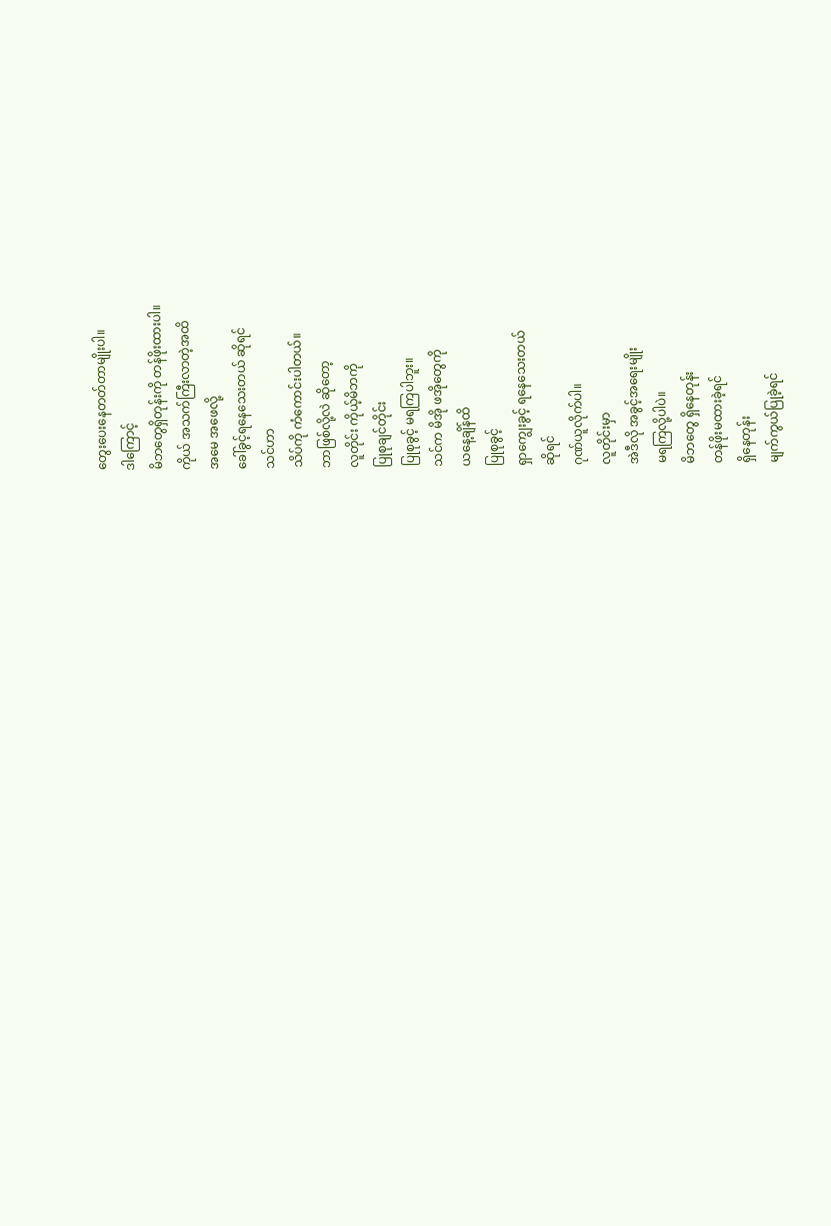တွေးပေးနေတတ်တာမျိုးပါ။
ဒါကြောင့်
မိဘတွေရှိတုန်းကို တန်ဖိုးထားပါ။
ကိုယ် အသက်ကြီးလာတဲ့အထိ
အမေ အဖေလို့
ခေါ်ခွင့်ရနေသေးတယ် ဆိုရင်
သင်ဟာ
သိပ်ကို ကံကောင်းပါတယ်။
ဘာဖြစ်လို့လဲ ဆိုတော့
လူတိုင်း ကိုယ့်မိဘကို
ပြုစုချင်တိုင်း
ပြုစုခွင့် မရကြပါဘူး။
သင်က မိအို ဖအိုတွေကို
ယနေ့ချိန်ထိ
ပြုစုခွင့်
ရှာကျွေးခွင့် ရနေသေးတယ်
ဆိုရင်
ဂုဏ်ယူလိုက်ပါ။
လူတိုင်းမှာ
အဲဒီလို အခွင့်အရေးမျိုး
မရကြလို့ပါပဲ။
မိဘတွေ ရှိနေတုန်း
တန်ဖိုးမထားခဲ့ရင်
ရှိနေတုန်း
မျက်ကွယ်ပြုခဲ့ရင်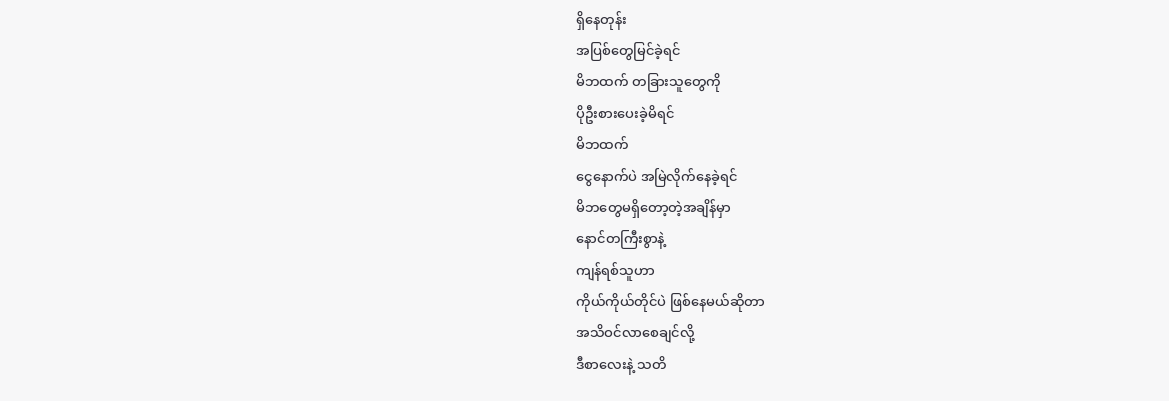ရှိနေတုန်း
အပြစ်တွေမြင်ခဲ့ရင်
မိဘထက် တခြားသူတွေကို
ပိုဦးစားပေးခဲ့မိရင်
မိဘထက်
ငွေနောက်ပဲ အမြဲလိုက်နေခဲ့ရင်
မိဘတွေမရှိတော့တဲ့အချိန်မှာ
နောင်တကြီးစွာနဲ့
ကျန်ရစ်သူဟာ
ကိုယ်ကိုယ်တိုင်ပဲ ဖြစ်နေမယ်ဆိုတာ
အသိဝင်လာစေချင်လို့
ဒီစာလေးနဲ့ သတိ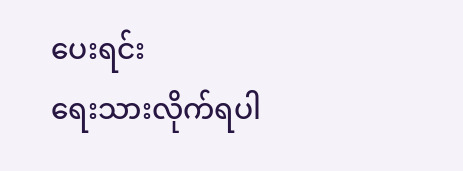ပေးရင်း
ရေးသားလိုက်ရပါ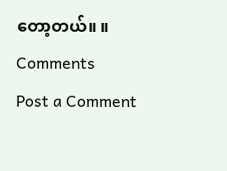တော့တယ်။ ။
Comments
Post a Comment